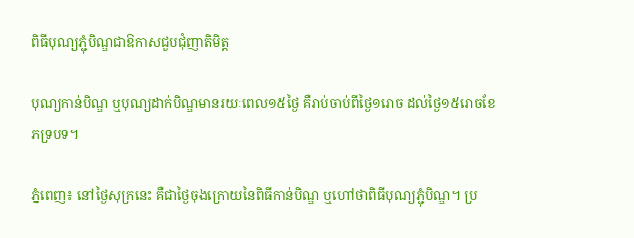ពិធីបុណ្យភ្ជុំបិណ្ឌជាឱកាសជួបជុំញាតិមិត្ត

បុណ្យកាន់បិណ្ឌ ឬបុណ្យដាក់បិណ្ឌមានរយៈពេល១៥ថ្ងៃ គឺរាប់ចាប់ពីថ្ងៃ១រោច ដល់ថ្ងៃ១៥រោចខែភទ្របទ។

ភ្នំពេញ៖ នៅថ្ងៃសុក្រនេះ គឺជាថ្ងៃចុងក្រោយនៃពិធីកាន់បិណ្ឌ ឬហៅថាពិធីបុណ្យភ្ជុំបិណ្ឌ។ ប្រ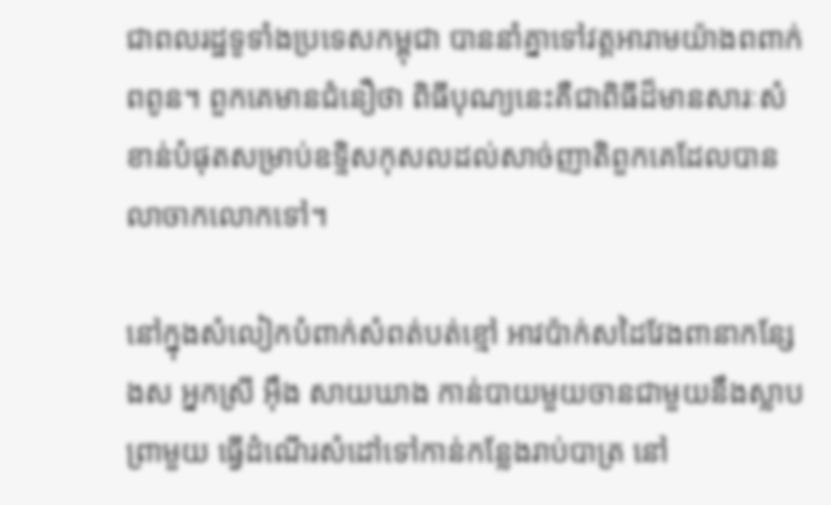ជាពលរដ្ឋទូទាំងប្រទេសកម្ពុជា បាននាំគ្នាទៅវត្តអារាមយ៉ាងពពាក់ពពូន។ ពួកគេមានជំនឿថា ពិធីបុណ្យនេះគឺជាពិធីដ៏មានសារៈសំខាន់បំផុតសម្រាប់ឧទ្ទិសកុសលដល់សាច់ញាតិពួកគេដែលបានលាចាកលោកទៅ។

នៅក្នុងសំលៀកបំពាក់សំពត់បត់ខ្មៅ អាវប៉ាក់សដៃវែងពានាកន្សែងស អ្នកស្រី អ៊ឹង សាយឃាង កាន់បាយមួយចានជាមួយនឹងស្លាបព្រាមួយ ធ្វើដំណើរសំដៅទៅកាន់កន្លែងរាប់បាត្រ នៅ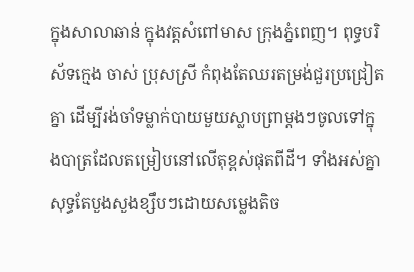ក្នុងសាលាឆាន់ ក្នុងវត្តសំពៅមាស ក្រុងភ្នំពេញ។ ពុទ្ធបរិស័ទក្មេង ចាស់ ប្រុសស្រី កំពុងតែឈរតម្រង់ជួរប្រជ្រៀតគ្នា ដើម្បីរង់ចាំទម្លាក់បាយមួយស្លាបព្រាម្ដងៗចូលទៅក្នុងបាត្រដែលតម្រៀបនៅលើតុខ្ពស់ផុតពីដី។ ទាំងអស់គ្នាសុទ្ធតែបួងសួងខ្សឹបៗដោយសម្លេងតិច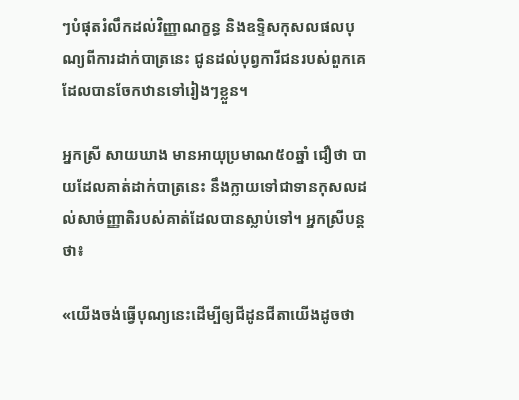ៗបំផុតរំលឹកដល់វិញ្ញាណក្ខន្ធ និងឧទ្ទិសកុសលផលបុណ្យពីការដាក់បាត្រនេះ ជូនដល់បុព្វការីជនរបស់ពួកគេដែលបានចែកឋានទៅរៀងៗខ្លួន។

អ្នកស្រី សាយឃាង មានអាយុប្រមាណ៥០ឆ្នាំ ជឿថា បាយដែលគាត់ដាក់បាត្រនេះ នឹងក្លាយទៅជាទានកុសលដល់សាច់ញ្ញាតិរបស់គាត់ដែលបានស្លាប់ទៅ។ អ្នកស្រីបន្តថា៖

«យើងចង់ធ្វើបុណ្យនេះដើម្បីឲ្យជីដូនជីតាយើងដូចថា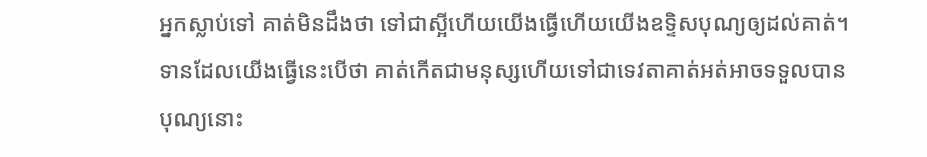អ្នកស្លាប់ទៅ គាត់មិនដឹងថា ទៅជាស្អីហើយយើងធ្វើហើយយើងឧទ្ទិសបុណ្យឲ្យដល់គាត់។ ទានដែលយើងធ្វើនេះបើថា គាត់កើតជាមនុស្សហើយទៅជាទេវតាគាត់អត់អាចទទួលបានបុណ្យនោះ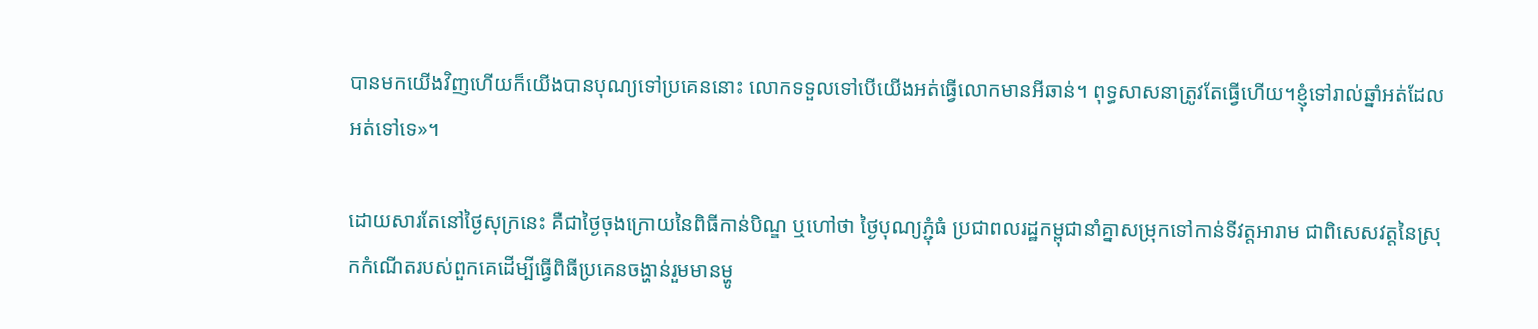បានមកយើងវិញហើយក៏យើងបានបុណ្យទៅប្រគេននោះ លោកទទួលទៅបើយើងអត់ធ្វើលោកមានអីឆាន់។ ពុទ្ធសាសនាត្រូវតែធ្វើហើយ។ខ្ញុំទៅរាល់ឆ្នាំអត់ដែលអត់ទៅទេ»។

ដោយសារតែនៅថ្ងៃសុក្រនេះ គឺជាថ្ងៃចុងក្រោយនៃពិធីកាន់បិណ្ឌ ឬហៅថា ថ្ងៃបុណ្យភ្ជុំធំ ប្រជាពលរដ្ឋកម្ពុជានាំគ្នាសម្រុកទៅកាន់ទីវត្តអារាម ជាពិសេសវត្តនៃស្រុកកំណើតរបស់ពួកគេដើម្បីធ្វើពិធីប្រគេនចង្ហាន់រួមមានម្ហូ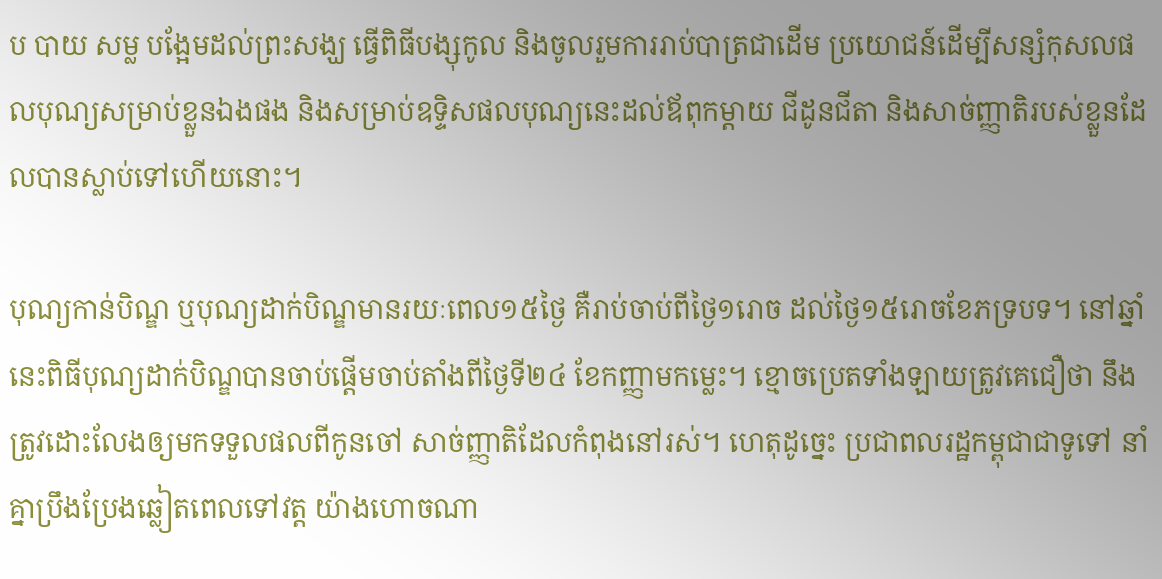ប បាយ សម្ល បង្អែមដល់ព្រះសង្ឃ ធ្វើពិធីបង្សុកូល និងចូលរួមការរាប់បាត្រជាដើម ប្រយោជន៍ដើម្បីសន្សំកុសលផលបុណ្យសម្រាប់ខ្លួនឯងផង និងសម្រាប់ឧទ្ទិសផលបុណ្យនេះដល់ឪពុកម្ដាយ ជីដូនជីតា និងសាច់ញ្ញាតិរបស់ខ្លួនដែលបានស្លាប់ទៅហើយនោះ។

បុណ្យកាន់បិណ្ឌ ឬបុណ្យដាក់បិណ្ឌមានរយៈពេល១៥ថ្ងៃ គឺរាប់ចាប់ពីថ្ងៃ១រោច ដល់ថ្ងៃ១៥រោចខែភទ្របទ។ នៅឆ្នាំនេះពិធីបុណ្យដាក់បិណ្ឌបានចាប់ផ្ដើមចាប់តាំងពីថ្ងៃទី២៤ ខែកញ្ញាមកម្លេះ។ ខ្មោចប្រេតទាំងឡាយត្រូវគេជឿថា នឹងត្រូវដោះលែងឲ្យមកទទួលផលពីកូនចៅ សាច់ញ្ញាតិដែលកំពុងនៅរស់។ ហេតុដូច្នេះ ប្រជាពលរដ្ឋកម្ពុជាជាទូទៅ នាំគ្នាប្រឹងប្រែងឆ្លៀតពេលទៅវត្ត យ៉ាងហោចណា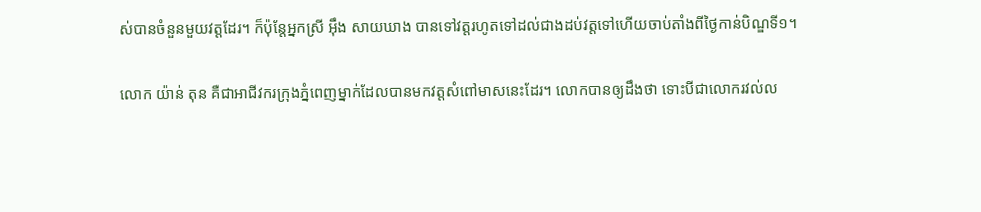ស់បានចំនួនមួយវត្តដែរ។ ក៏ប៉ុន្ដែអ្នកស្រី អ៊ឹង សាយឃាង បានទៅវត្តរហូតទៅដល់ជាងដប់វត្តទៅហើយចាប់តាំងពីថ្ងៃកាន់បិណ្ឌទី១។

លោក យ៉ាន់ តុន គឺជាអាជីវករក្រុងភ្នំពេញម្នាក់ដែលបានមកវត្តសំពៅមាសនេះដែរ។ លោកបានឲ្យដឹងថា ទោះបីជាលោករវល់ល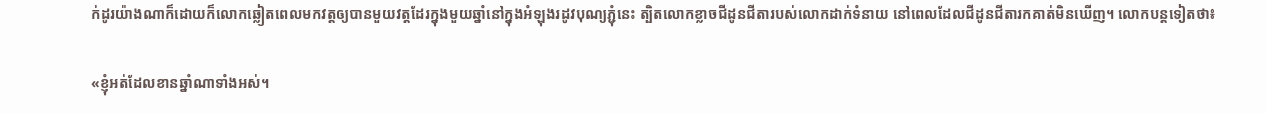ក់ដូរយ៉ាងណាក៏ដោយក៏លោកឆ្លៀតពេលមកវត្តឲ្យបានមួយវត្តដែរក្នុងមួយឆ្នាំនៅក្នុងអំឡុងរដូវបុណ្យភ្ជុំនេះ ត្បិតលោកខ្លាចជីដូនជីតារបស់លោកដាក់ទំនាយ នៅពេលដែលជីដូនជីតារកគាត់មិនឃើញ។ លោកបន្តទៀតថា៖

«ខ្ញុំអត់ដែលខានឆ្នាំណាទាំងអស់។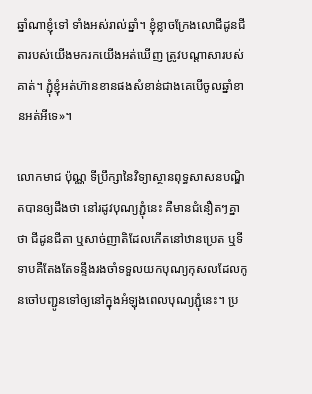ឆ្នាំណាខ្ញុំទៅ ទាំងអស់រាល់ឆ្នាំ។ ខ្ញុំខ្លាចក្រែងលោជីដូនជីតារបស់យើងមករកយើងអត់ឃើញ ត្រូវបណ្តាសារបស់គាត់។ ភ្ជុំខ្ញុំអត់ហ៊ានខានផងសំខាន់ជាងគេបើចូលឆ្នាំខានអត់អីទេ»។

លោកមាជ ប៉ុណ្ណ ទីប្រឹក្សានៃវិទ្យាស្ថានពុទ្ធសាសនបណ្ឌិតបានឲ្យដឹងថា នៅរដូវបុណ្យភ្ជុំនេះ គឺមានជំនឿតៗគ្នាថា ជីដូនជីតា ឬសាច់ញាតិដែលកើតនៅឋានប្រេត ឬទីទាបគឺតែងតែទន្ទឹងរងចាំទទួលយកបុណ្យកុសលដែលកូនចៅបញ្ជូនទៅឲ្យនៅក្នុងអំឡុងពេលបុណ្យភ្ជុំនេះ។ ប្រ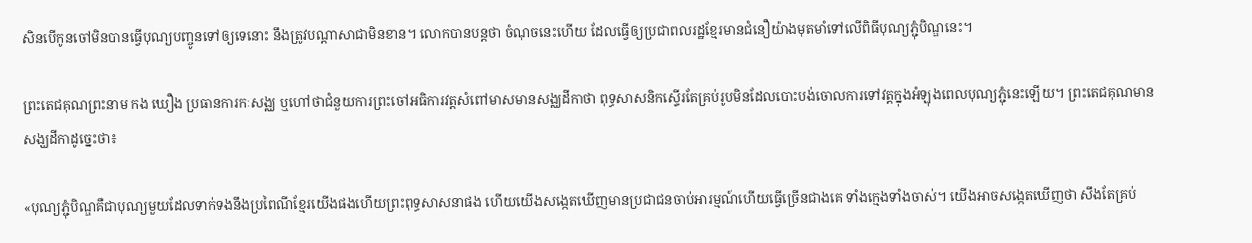សិនបើកូនចៅមិនបានធ្វើបុណ្យបញ្ចូនទៅឲ្យទេនោះ នឹងត្រូវបណ្តាសាជាមិនខាន។ លោកបានបន្តថា ចំណុចនេះហើយ ដែលធ្វើឲ្យប្រជាពលរដ្ឋខ្មែរមានជំនឿយ៉ាងមុតមាំទៅលើពិធីបុណ្យភ្ជុំបិណ្ឌនេះ។

ព្រះតេជគុណព្រះនាម កង ឃឿង ប្រធានការកៈសង្ឈ ឬហៅថាជំនួយការព្រះចៅអធិការវត្តសំពៅមាសមានសង្ឈដីកាថា ពុទ្ធសាសនិកស្ទើរតែគ្រប់រូបមិនដែលបោះបង់ចោលការទៅវត្តក្នុងអំឡុងពេលបុណ្យភ្ជុំនេះឡើយ។ ព្រះតេជគុណមានសង្ឃដីកាដូច្នេះថា៖

«បុណ្យភ្ជុំបិណ្ឌគឺជាបុណ្យមួយដែលទាក់ទងនឹងប្រពៃណីខ្មែរយើងផងហើយព្រះពុទ្ធសាសនាផង ហើយយើងសង្កេតឃើញមានប្រជាជនចាប់អារម្មណ៍ហើយធ្វើច្រើនជាងគេ ទាំងក្មេងទាំងចាស់។ យើងអាចសង្កេតឃើញថា សឹងតែគ្រប់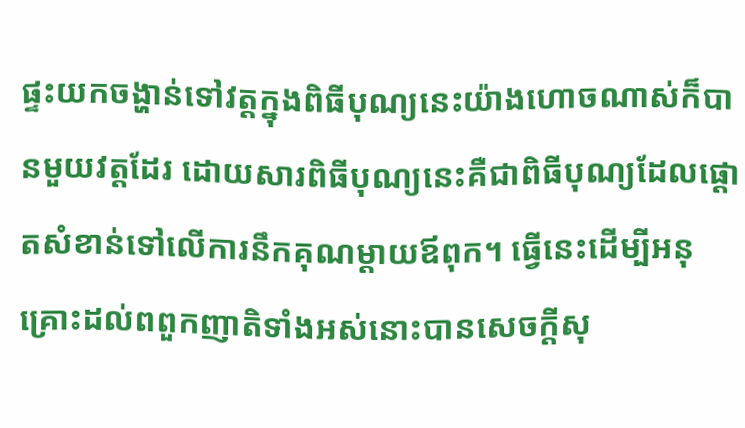ផ្ទះយកចង្ហាន់ទៅវត្តក្នុងពិធីបុណ្យនេះយ៉ាងហោចណាស់ក៏បានមួយវត្តដែរ ដោយសារពិធីបុណ្យនេះគឺជាពិធីបុណ្យដែលផ្តោតសំខាន់ទៅលើការនឹកគុណម្តាយឪពុក។ ធ្វើនេះដើម្បីអនុគ្រោះដល់ពពួកញាតិទាំងអស់នោះបានសេចក្តីសុ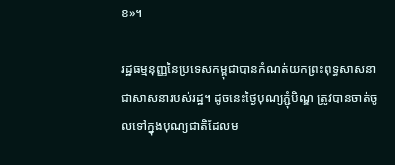ខ»។

រដ្ឋធម្មនុញ្ញនៃប្រទេសកម្ពុជាបានកំណត់យកព្រះពុទ្ធសាសនាជាសាសនារបស់រដ្ឋ។ ដូចនេះថ្ងៃបុណ្យភ្ជុំបិណ្ឌ ត្រូវបានចាត់ចូលទៅក្នុងបុណ្យជាតិដែលម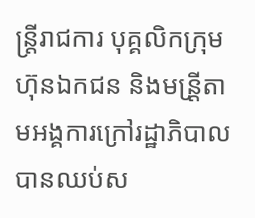ន្រ្តីរាជការ បុគ្គលិកក្រុមហ៊ុនឯកជន និងមន្រី្តតាមអង្គការក្រៅរដ្ឋាភិបាលបានឈប់ស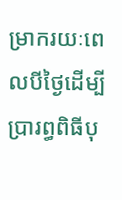ម្រាករយៈពេលបីថ្ងៃដើម្បីប្រារព្ធពិធីបុ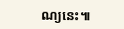ណ្យនេះ៕